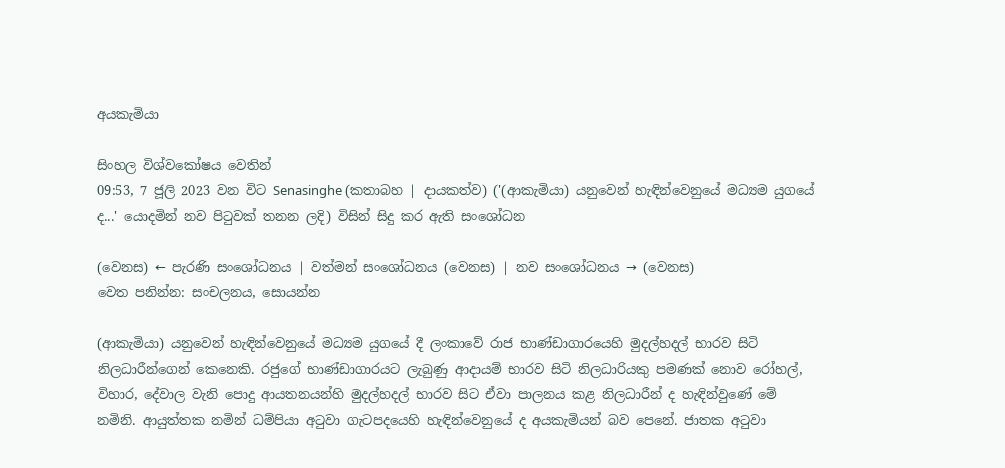අයකැමියා

සිංහල විශ්වකෝෂය වෙතින්
09:53, 7 ජූලි 2023 වන විට Senasinghe (කතාබහ | දායකත්ව) ('(ආකැමියා) යනුවෙන් හැඳින්වෙනුයේ මධ්‍යම යුගයේ ද...' යොදමින් නව පිටුවක් තනන ලදි) විසින් සිදු කර ඇති සංශෝධන

(වෙනස) ← පැරණි සංශෝධනය | වත්මන් සංශෝධනය (වෙනස) | නව සංශෝධනය → (වෙනස)
වෙත පනින්න: සංචලනය, සොයන්න

(ආකැමියා) යනුවෙන් හැඳින්වෙනුයේ මධ්‍යම යුගයේ දී ලංකාවේ රාජ භාණ්ඩාගාරයෙහි මුදල්හදල් භාරව සිටි නිලධාරීන්ගෙන් කෙනෙකි. රජුගේ භාණ්ඩාගාරයට ලැබුණු ආදායම් භාරව සිටි නිලධාරියකු පමණක් නොව රෝහල්, විහාර, දේවාල වැනි පොදු ආයතනයන්හි මුදල්හදල් භාරව සිට ඒවා පාලනය කළ නිලධාරීන් ද හැඳින්වුණේ මේ නමිනි. ආයුත්තක නමින් ධම්පියා අටුවා ගැටපදයෙහි හැඳින්වෙනුයේ ද අයකැමියන් බව පෙනේ. ජාතක අටුවා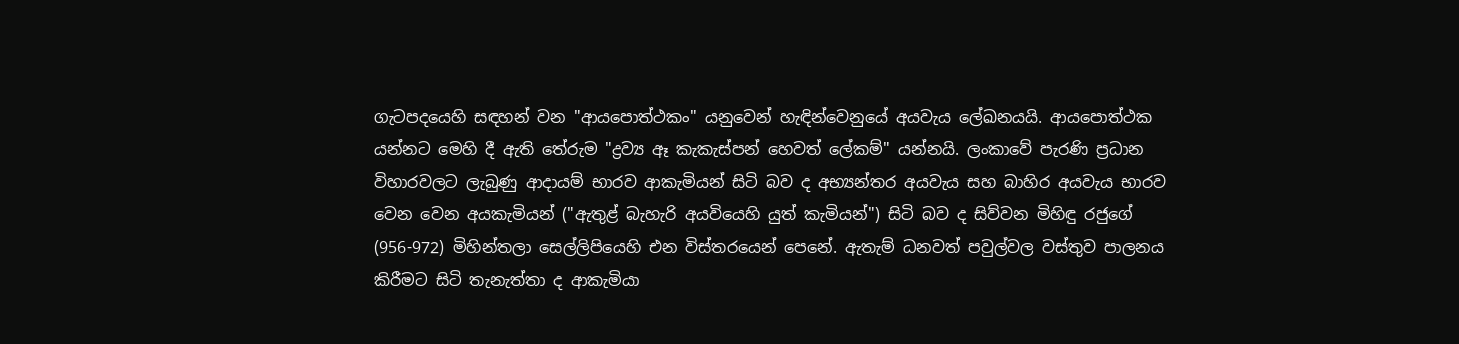ගැටපදයෙහි සඳහන් වන "ආයපොත්ථකං" යනුවෙන් හැඳින්වෙනුයේ අයවැය ලේඛනයයි. ආයපොත්ථක යන්නට මෙහි දී ඇති තේරුම "ද්‍රව්‍ය ඈ කැකැස්පන් හෙවත් ලේකම්" යන්නයි. ලංකාවේ පැරණි ප්‍රධාන විහාරවලට ලැබුණු ආදායම් භාරව ආකැමියන් සිටි බව ද අභ්‍යන්තර අයවැය සහ බාහිර අයවැය භාරව වෙන වෙන අයකැමියන් ("ඇතුළ් බැහැරි අයවියෙහි යුත් කැමියන්") සිටි බව ද සිව්වන මිහිඳු රජුගේ (956-972) මිහින්තලා සෙල්ලිපියෙහි එන විස්තරයෙන් පෙනේ. ඇතැම් ධනවත් පවුල්වල වස්තුව පාලනය කිරීමට සිටි තැනැත්තා ද ආකැමියා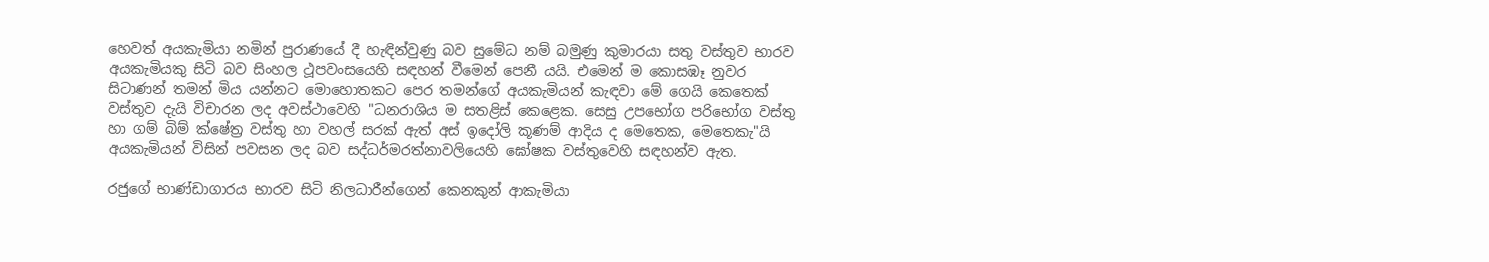හෙවත් අයකැමියා නමින් පුරාණයේ දී හැඳින්වුණු බව සුමේධ නම් බමුණු කුමාරයා සතු වස්තුව භාරව අයකැමියකු සිටි බව සිංහල ථූපවංසයෙහි සඳහන් වීමෙන් පෙනී යයි. එමෙන් ම කොසඹෑ නුවර සිටාණන් තමන් මිය යන්නට මොහොතකට පෙර තමන්ගේ අයකැමියන් කැඳවා මේ ගෙයි කෙතෙක් වස්තුව දැයි විචාරන ලද අවස්ථාවෙහි "ධනරාශිය ම සතළිස් කෙළෙක. සෙසු උපභෝග පරිභෝග වස්තු හා ගම් බිම් ක්ෂේත්‍ර වස්තු හා වහල් සරක් ඇත් අස් ඉදෝලි කූණම් ආදිය ද මෙතෙක, මෙතෙකැ"යි අයකැමියන් විසින් පවසන ලද බව සද්ධර්මරත්නාවලියෙහි ඝෝෂක වස්තුවෙහි සඳහන්ව ඇත.

රජුගේ භාණ්ඩාගාරය භාරව සිටි නිලධාරීන්ගෙන් කෙනකුන් ආකැමියා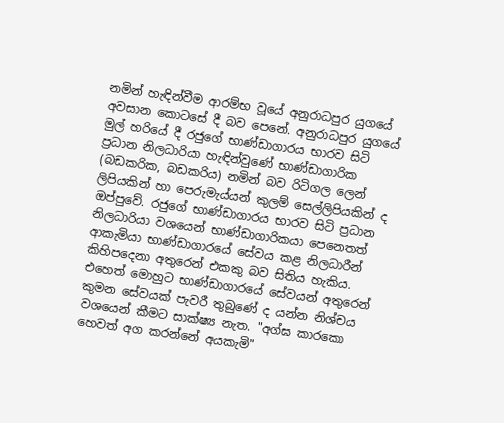නමින් හැඳින්වීම ආරම්භ වූයේ අනුරාධපුර යුගයේ අවසාන කොටසේ දී බව පෙනේ. අනුරාධපුර යුගයේ මුල් හරියේ දී රජුගේ භාණ්ඩාගාරය භාරව සිටි ප්‍රධාන නිලධාරියා හැඳින්වුණේ භාණ්ඩාගාරික (බඩකරික, බඩකරිය) නමින් බව රිටිගල ලෙන් ලිපියකින් හා පෙරුමැය්යන් කුලම් සෙල්ලිපියකින් ද ඔප්පුවේ. රජුගේ භාණ්ඩාගාරය භාරව සිටි ප්‍රධාන නිලධාරියා වශයෙන් භාණ්ඩාගාරිකයා පෙනෙතත් ආකැමියා භාණ්ඩාගාරයේ සේවය කළ නිලධාරීන් කිහි‍පදෙනා අතුරෙන් එකකු බව සිතිය හැකිය. එහෙත් මොහුට භාණ්ඩාගාරයේ සේවයන් අතුරෙන් කුමන සේවයක් පැවරී තුබුණේ ද යන්න නිශ්චය වශයෙන් කීමට සාක්ෂ්‍ය නැත. "අග්ඝ කාරකො හෙවත් අග කරන්නේ අයකැමි"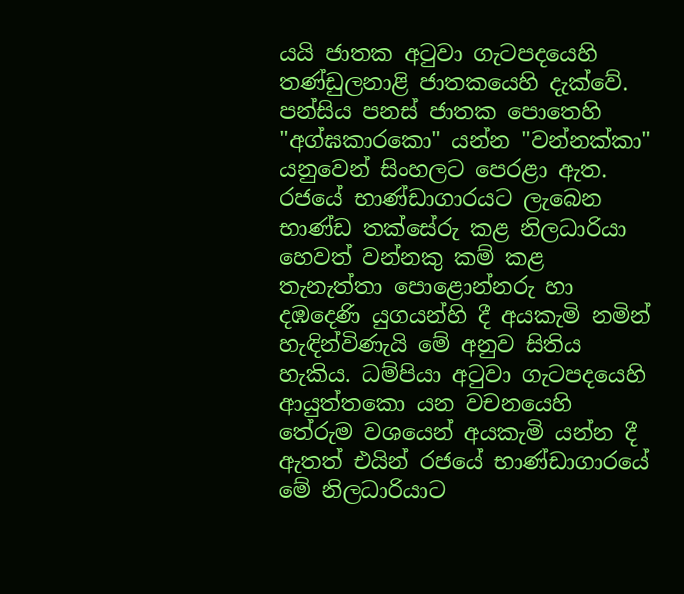යයි ජාතක අටුවා ගැටපදයෙහි තණ්ඩුලනාළි ජාතකයෙහි දැක්වේ. පන්සිය පනස් ජාතක පොතෙහි "අග්ඝකාරකො" යන්න "වන්නක්කා" යනුවෙන් සිංහලට පෙරළා ඇත. රජයේ භාණ්ඩාගාරයට ලැබෙන භාණ්ඩ තක්සේරු කළ නිලධාරියා හෙවත් වන්නකු කම් කළ තැනැත්තා පොළොන්නරු හා දඹදෙණි යුගයන්හි දී අයකැමි නමින් හැඳින්විණැයි මේ අනුව සිතිය හැකිය. ධම්පියා අටුවා ගැටපදයෙහි ආයුත්තකො යන වචනයෙහි තේරුම වශයෙන් අයකැමි යන්න දී ඇතත් එයින් රජයේ භාණ්ඩාගාරයේ මේ නිලධාරියාට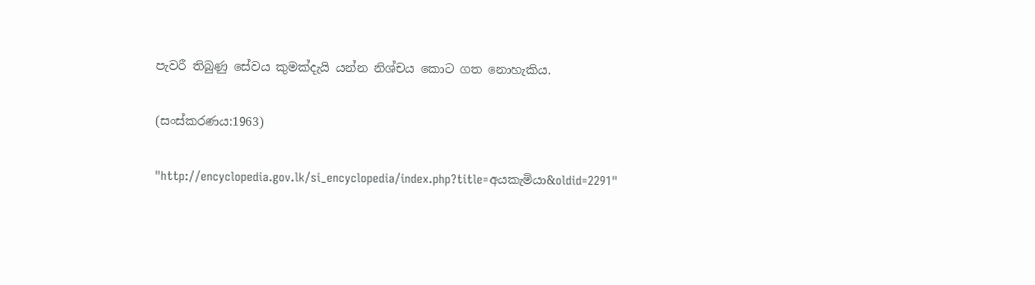පැවරී තිබුණු සේවය කුමක්දැයි යන්න නිශ්චය කොට ගත නොහැකිය.

(සංස්කරණය:1963)

"http://encyclopedia.gov.lk/si_encyclopedia/index.php?title=අයකැමියා&oldid=2291"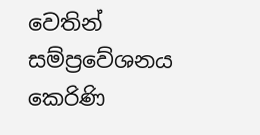වෙතින් සම්ප්‍රවේශනය කෙරිණි